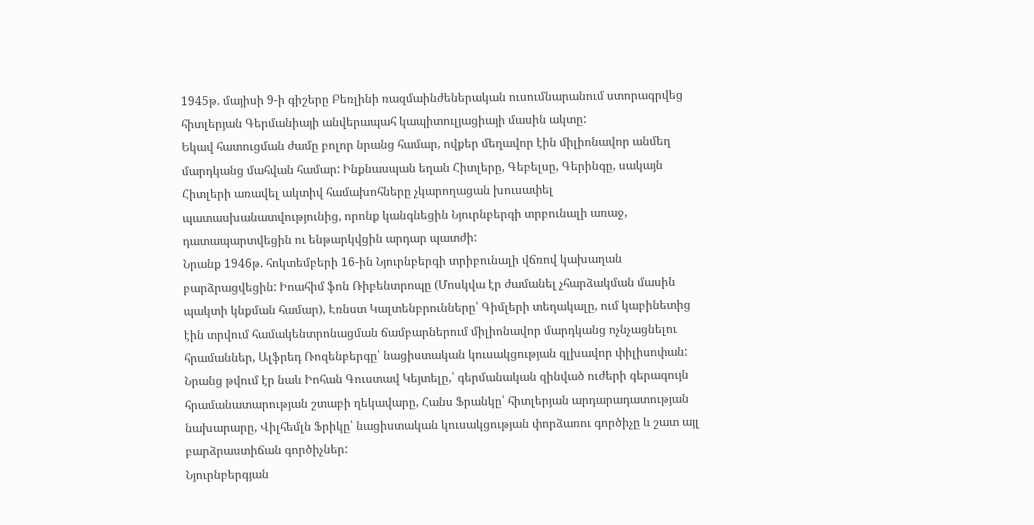1945թ. մայիսի 9-ի գիշերը Բեռլինի ռազմաինժեներական ուսումնարանում ստորագրվեց հիտլերյան Գերմանիայի անվերապահ կապիտուլյացիայի մասին ակտը:
Եկավ հատուցման ժամը բոլոր նրանց համար, ովքեր մեղավոր էին միլիոնավոր անմեղ մարդկանց մահվան համար: Ինքնասպան եղան Հիտլերը, Գեբելսը, Գերինգը, սակայն Հիտլերի առավել ակտիվ համախոհները չկարողացան խուսափել պատասխանատվությունից, որոնք կանգնեցին Նյուրնբերգի տրբունալի առաջ, դատապարտվեցին ու ենթարկվցին արդար պատժի:
Նրանք 1946թ. հոկտեմբերի 16-ին Նյուրնբերգի տրիբունալի վճռով կախաղան բարձրացվեցին: Իոահիմ ֆոն Ռիբենտրոպը (Մոսկվա էր ժամանել չհարձակման մասին պակտի կնքման համար), Էռնստ Կալտենբրունները՝ Գիմլերի տեղակալը, ում կաբինետից էին տրվում համակենտրոնացման ճամբարներում միլիոնավոր մարդկանց ոչնչացնելու հրամաններ, Ալֆրեդ Ռոզենբերգը՝ նացիստական կուսակցության գլխավոր փիլիսոփան: Նրանց թվում էր նաև Իոհան Գուստավ Կեյտելը,՝ գերմանական զինված ուժերի գերագույն հրամանատարության շտաբի ղեկավարը, Հանս Ֆրանկը՝ հիտլերյան արդարադատության նախարարը, Վիլհեմլն Ֆրիկը՝ նացիստական կուսակցության փորձառու գործիչը և շատ այլ բարձրաստիճան գործիչներ:
Նյուրնբերգյան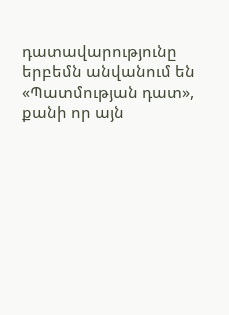դատավարությունը երբեմն անվանում են «Պատմության դատ», քանի որ այն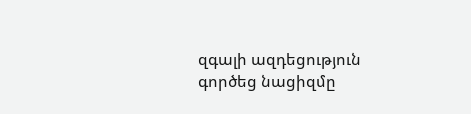զգալի ազդեցություն գործեց նացիզմը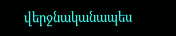վերջնականապես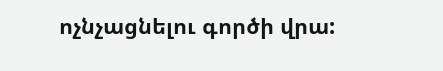ոչնչացնելու գործի վրա: